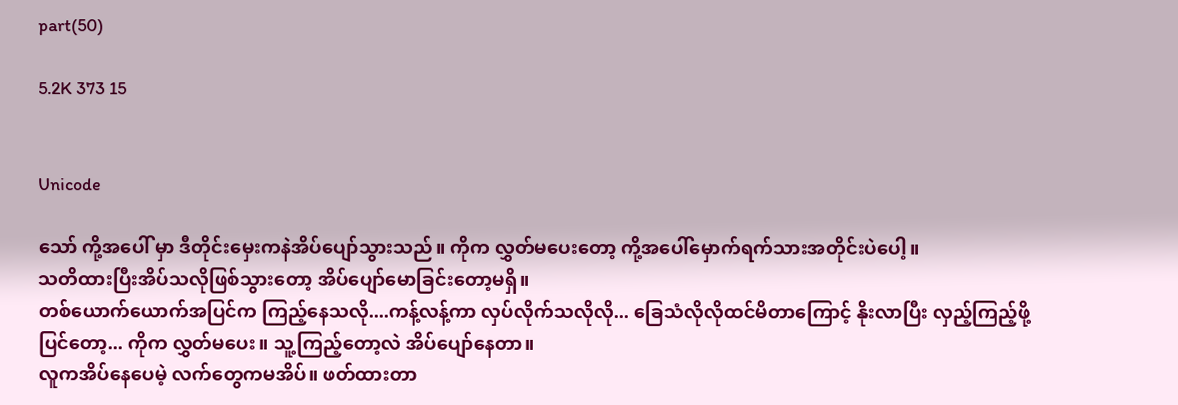part(50)

5.2K 373 15


Unicode

သော် ကို့အပေါ် မှာ ဒီတိုင်းမှေးကနဲအိပ်ပျော်သွားသည်။ ကိုက လွှတ်မပေးတော့ ကို့အပေါ်မှောက်ရက်သားအတိုင်းပဲပေါ့။
သတိထားပြီးအိပ်သလိုဖြစ်သွားတော့ အိပ်ပျော်မောခြင်းတော့မရှိ။
တစ်ယောက်ယောက်အပြင်က ကြည့်နေသလို....ကန့်လန့်ကာ လှပ်လိုက်သလိုလို... ခြေသံလိုလိုထင်မိတာကြောင့် နိုးလာပြီး လှည့်ကြည့်ဖို့ပြင်တော့... ကိုက လွှတ်မပေး။ သူ့ကြည့်တော့လဲ အိပ်ပျော်နေတာ။
လူကအိပ်နေပေမဲ့ လက်တွေကမအိပ်။ ဖတ်ထားတာ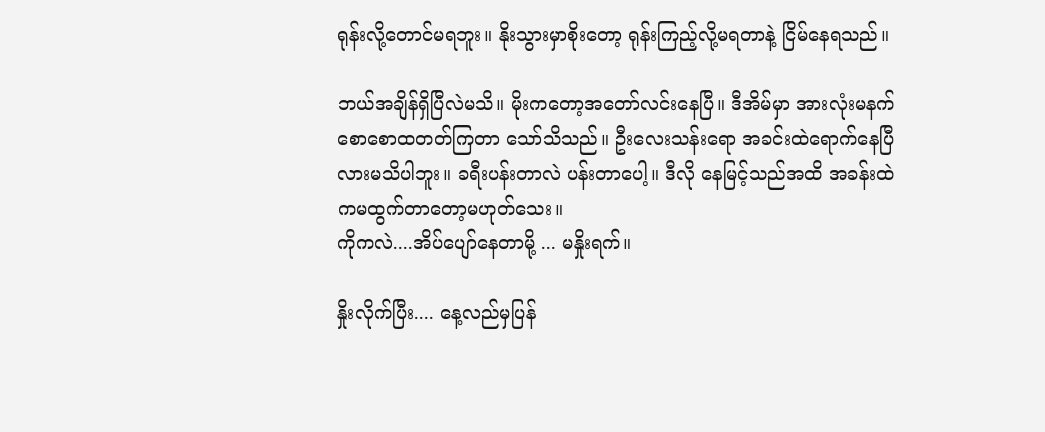ရုန်းလို့တောင်မရဘူး။ နိုးသွားမှာစိုးတော့ ရုန်းကြည့်လို့မရတာနဲ့ ငြိမ်နေရသည်။

ဘယ်အချိန်ရှိပြီလဲမသိ။ မိုးကတော့အတော်လင်းနေပြီ။ ဒီအိမ်မှာ အားလုံးမနက်စောစောထတတ်ကြတာ သော်သိသည်။ ဦးလေးသန်းရော အခင်းထဲရောက်နေပြီလားမသိပါဘူး။ ခရီးပန်းတာလဲ ပန်းတာပေါ့။ ဒီလို နေမြင့်သည်အထိ အခန်းထဲကမထွက်တာတော့မဟုတ်သေး။
ကိုကလဲ....အိပ်ပျော်နေတာမို့ ... မနှိုးရက်။

နှိုးလိုက်ပြီး.... နေ့လည်မှပြန်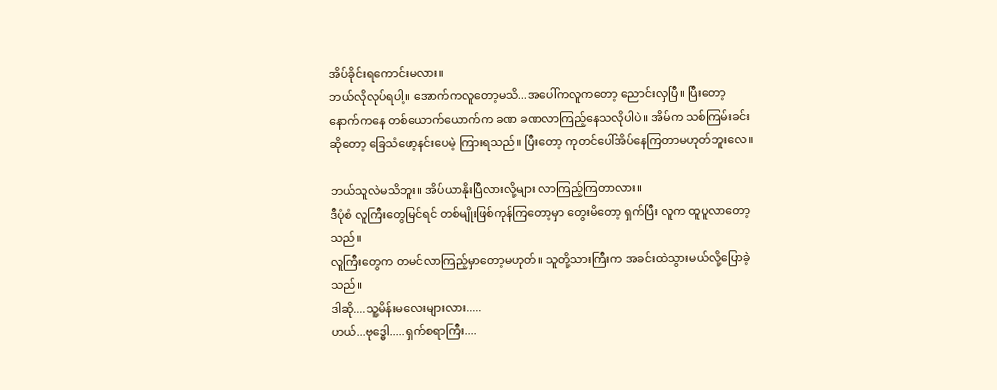အိပ်ခိုင်းရကောင်းမလား။
ဘယ်လိုလုပ်ရပါ့။ အောက်ကလူတော့မသိ...အပေါ်ကလူကတော့ ညောင်းလှပြီ။ ပြီးတော့ နောက်ကနေ တစ်ယောက်ယောက်က ခဏ ခဏလာကြည့်နေသလိုပါပဲ။ အိမ်က သစ်ကြမ်းခင်းဆိုတော့ ခြေသံဖော့နင်းပေမဲ့ ကြားရသည်။ ပြီးတော့ ကုတင်ပေါ်အိပ်နေကြတာမဟုတ်ဘူးလေ။

ဘယ်သူလဲမသိဘူး။ အိပ်ယာနိုးပြီလားလို့များ လာကြည့်ကြတာလား။
ဒီပုံစံ လူကြီးတွေမြင်ရင် တစ်မျိုးဖြစ်ကုန်ကြတော့မှာ တွေးမိတော့ ရှက်ပြီး လူက ထူပူလာတော့သည်။
လူကြီးတွေက တမင်လာကြည့်မှာတော့မဟုတ်။ သူတို့သားကြီးက အခင်းထဲသွားမယ်လို့ပြောခဲ့သည်။
ဒါဆို....သူ့မိန်းမလေးများလား.....
ဟယ်...ဗုဒ္ဓေါ.....ရှက်စရာကြီး....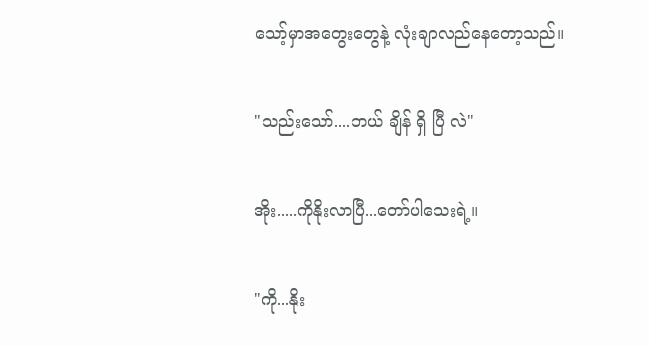သော့်မှာအတွေးတွေနဲ့ လုံးချာလည်နေတော့သည်။

"သည်းသော်....ဘယ် ချိန် ရှိ ပြီ လဲ"

အိုး.....ကိုနိုးလာပြီ...တော်ပါသေးရဲ့။

"ကို...နိုး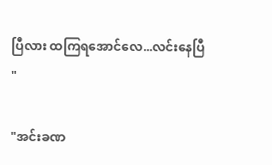ပြီလား ထကြရအောင်လေ...လင်းနေပြီ "

"အင်းခဏ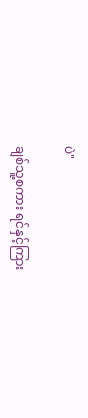ပဲ"

ချစ်သူ့စကား ရင်နှင့်ကြား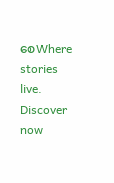စေWhere stories live. Discover now